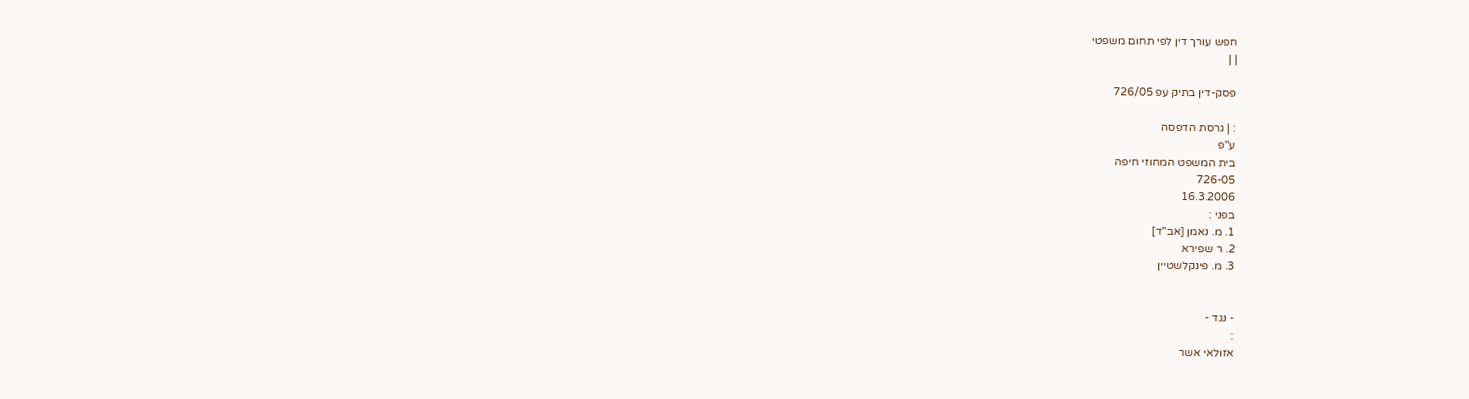חפש עורך דין לפי תחום משפטי
| |

פסק-דין בתיק עפ 726/05

: | גרסת הדפסה
ע"פ
בית המשפט המחוזי חיפה
726-05
16.3.2006
בפני :
1. מ. נאמן [אב"ד]
2. ר שפירא
3. מ. פינקלשטיין


- נגד -
:
אזולאי אשר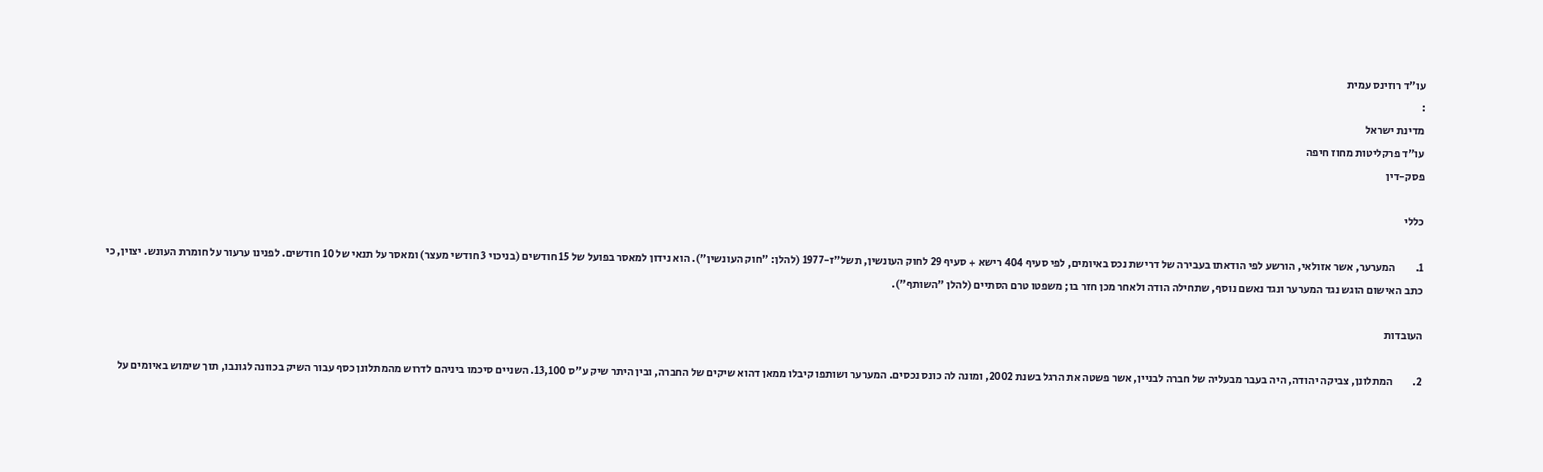עו"ד רוזינס עמית
:
מדינת ישראל
עו"ד פרקליטות מחוז חיפה
פסק-דין

כללי

1.         המערער, אשר אזולאי, הורשע לפי הודאתו בעבירה של דרישת נכס באיומים, לפי סעיף 404 רישא + סעיף 29 לחוק העונשין, תשל"ז-1977 (להלן: "חוק העונשין"). הוא נידון למאסר בפועל של 15 חודשים (בניכוי 3 חודשי מעצר) ומאסר על תנאי של 10 חודשים. לפנינו ערעור על חומרת העונש. יצוין, כי כתב האישום הוגש נגד המערער ונגד נאשם נוסף, שתחילה הודה ולאחר מכן חזר בו; משפטו טרם הסתיים (להלן "השותף").

העובדות

2.         המתלונן, צביקה יהודה, היה בעבר מבעליה של חברה לבניין, אשר פשטה את הרגל בשנת 2002, ומונה לה כונס נכסים. המערער ושותפו קיבלו ממאן דהוא שיקים של החברה, ובין היתר שיק ע"ס 13,100. השניים סיכמו ביניהם לדרוש מהמתלונן כסף עבור השיק בכוונה לגונבו, תוך שימוש באיומים על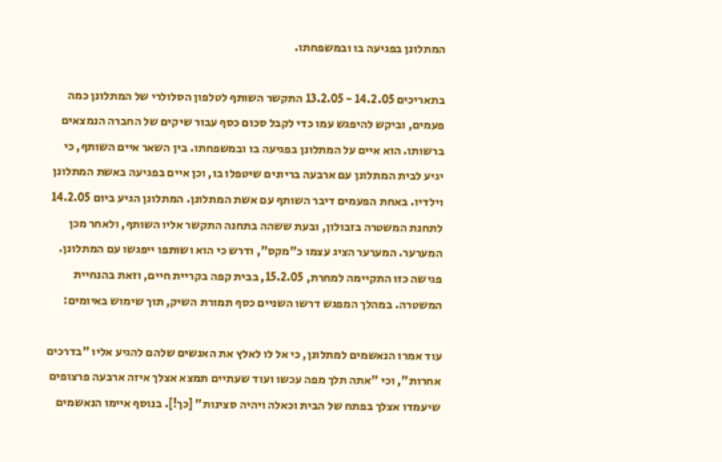המתלונן בפגיעה בו ובמשפחתו.

בתאריכים 14.2.05 - 13.2.05 התקשר השותף לטלפון הסלולרי של המתלונן כמה פעמים, וביקש להיפגש עמו כדי לקבל סכום כסף עבור שיקים של החברה הנמצאים ברשותו. הוא איים על המתלונן בפגיעה בו ובמשפחתו. בין השאר איים השותף, כי יגיע לבית המתלונן עם ארבעה בריונים שיטפלו בו, וכן איים בפגיעה באשת המתלונן וילדיו. באחת הפעמים דיבר השותף עם אשת המתלונן. המתלונן הגיע ביום 14.2.05 לתחנת המשטרה בזבולון, ובעת ששהה בתחנה התקשר אליו השותף, ולאחר מכן המערער. המערער הציג עצמו כ"מקס", ודרש כי הוא ושותפו ייפגשו עם המתלונן. פגישה כזו התקיימה למחרת, 15.2.05, בבית קפה בקריית חיים, וזאת בהנחיית המשטרה. במהלך המפגש דרשו השניים כסף תמורת השיק, תוך שימוש באיומים:

עוד אמרו הנאשמים למתלונן, כי אל לו לאלץ את האנשים שלהם להגיע אליו "בדרכים אחרות", וכי "אתה תלך מפה עכשו ועוד שעתיים תמצא אצלך איזה ארבעה פרצופים שיעמדו אצלך בפתח של הבית וכאלה ויהיה סצינות" [כך!]. בנוסף איימו הנאשמים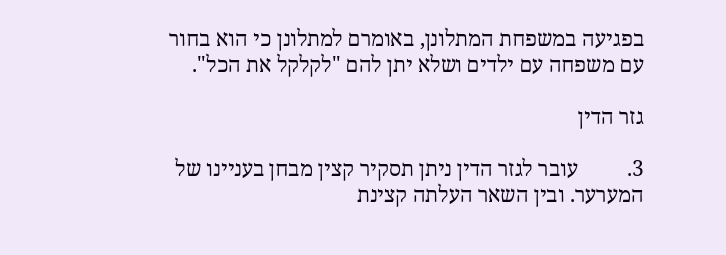בפגיעה במשפחת המתלונן, באומרם למתלונן כי הוא בחור עם משפחה עם ילדים ושלא יתן להם "לקלקל את הכל".

גזר הדין

3.         עובר לגזר הדין ניתן תסקיר קצין מבחן בעניינו של המערער. ובין השאר העלתה קצינת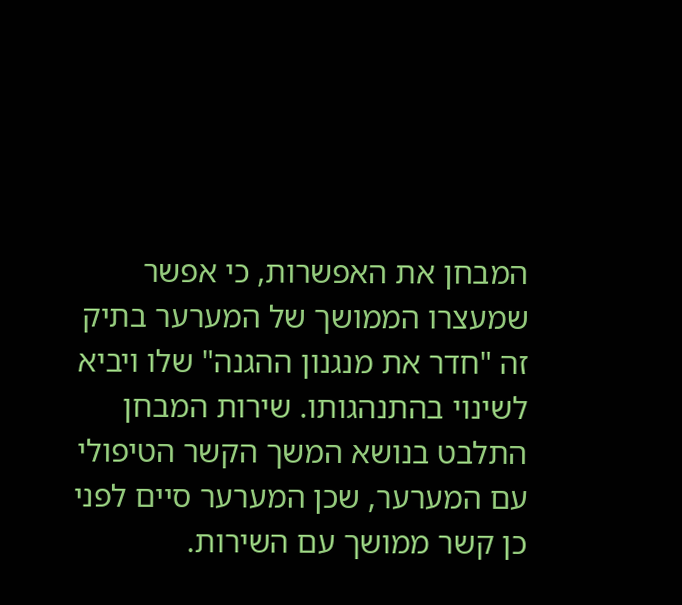המבחן את האפשרות, כי אפשר שמעצרו הממושך של המערער בתיק זה "חדר את מנגנון ההגנה" שלו ויביא לשינוי בהתנהגותו. שירות המבחן התלבט בנושא המשך הקשר הטיפולי עם המערער, שכן המערער סיים לפני כן קשר ממושך עם השירות.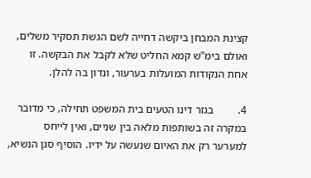קצינת המבחן ביקשה דחייה לשם הגשת תסקיר משלים, ואולם בימ"ש קמא החליט שלא לקבל את הבקשה. זו אחת הנקודות המועלות בערעור, ונדון בה להלן.

4.         בגזר דינו הטעים בית המשפט תחילה, כי מדובר במקרה זה בשותפות מלאה בין שניים, ואין לייחס למערער רק את האיום שנעשה על ידיו. הוסיף סגן הנשיא,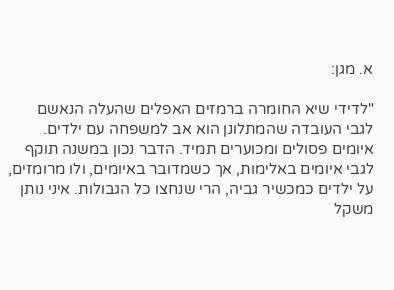א. מגן:

"לדידי שיא החומרה ברמזים האפלים שהעלה הנאשם לגבי העובדה שהמתלונן הוא אב למשפחה עם ילדים. איומים פסולים ומכוערים תמיד. הדבר נכון במשנה תוקף לגבי איומים באלימות, אך כשמדובר באיומים, ולו מרומזים, על ילדים כמכשיר גביה, הרי שנחצו כל הגבולות. איני נותן משקל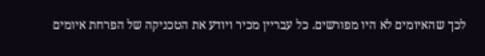לכך שהאיומים לא היו מפורשים. כל עבריין מכיר ויודע את הטכניקה של הפרחת איומים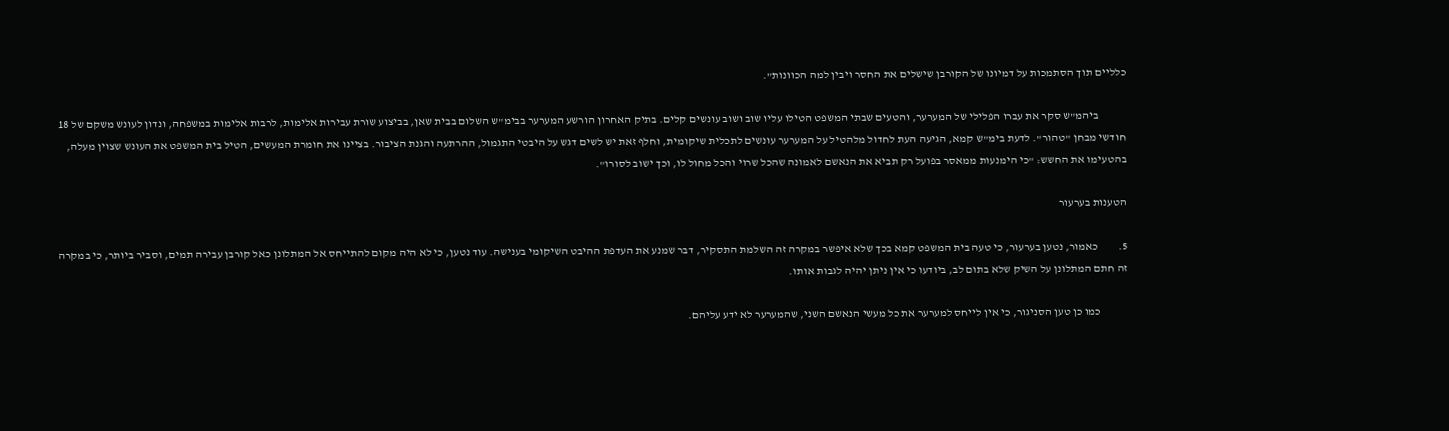כלליים תוך הסתמכות על דמיונו של הקורבן שישלים את החסר ויבין למה הכוונות".

            ביהמ"ש סקר את עברו הפלילי של המערער, והטעים שבתי המשפט הטילו עליו שוב ושוב עונשים קלים. בתיק האחרון הורשע המערער בבימ"ש השלום בבית שאן, בביצוע שורת עבירות אלימות, לרבות אלימות במשפחה, ונדון לעונש משקם של 18 חודשי מבחן "טהור". לדעת בימ"ש קמא, הגיעה העת לחדול מלהטיל על המערער עונשים לתכלית שיקומית, וחלף זאת יש לשים דגש על היבטי התגמול, ההרתעה והגנת הציבור. בציינו את חומרת המעשים, הטיל בית המשפט את העונש שצוין מעלה, בהטעימו את החשש: "כי הימנעות ממאסר בפועל רק תביא את הנאשם לאמונה שהכל שרוי והכל מחול לו, וכך ישוב לסורו".

הטענות בערעור

5.         כאמור, נטען בערעור, כי טעה בית המשפט קמא בכך שלא איפשר במקרה זה השלמת התסקיר, דבר שמנע את העדפת ההיבט השיקומי בענישה. עוד נטען, כי לא היה מקום להתייחס אל המתלונן כאל קורבן עבירה תמים, וסביר ביותר, כי במקרה זה חתם המתלונן על השיק שלא בתום לב, ביודעו כי אין ניתן יהיה לגבות אותו.

            כמו כן טען הסניגור, כי אין לייחס למערער את כל מעשי הנאשם השני, שהמערער לא ידע עליהם.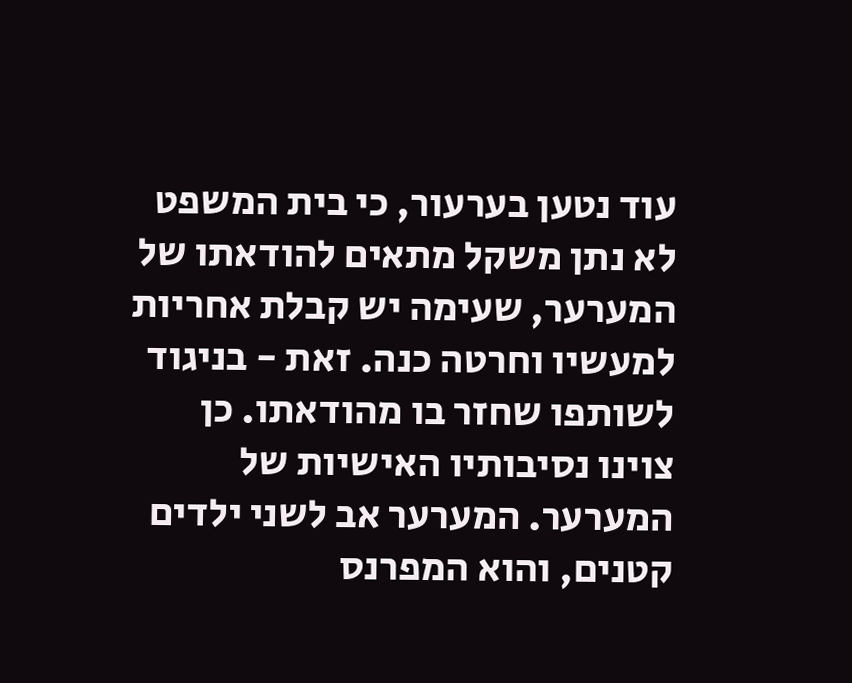עוד נטען בערעור, כי בית המשפט לא נתן משקל מתאים להודאתו של המערער, שעימה יש קבלת אחריות למעשיו וחרטה כנה. זאת - בניגוד לשותפו שחזר בו מהודאתו. כן צוינו נסיבותיו האישיות של המערער. המערער אב לשני ילדים קטנים, והוא המפרנס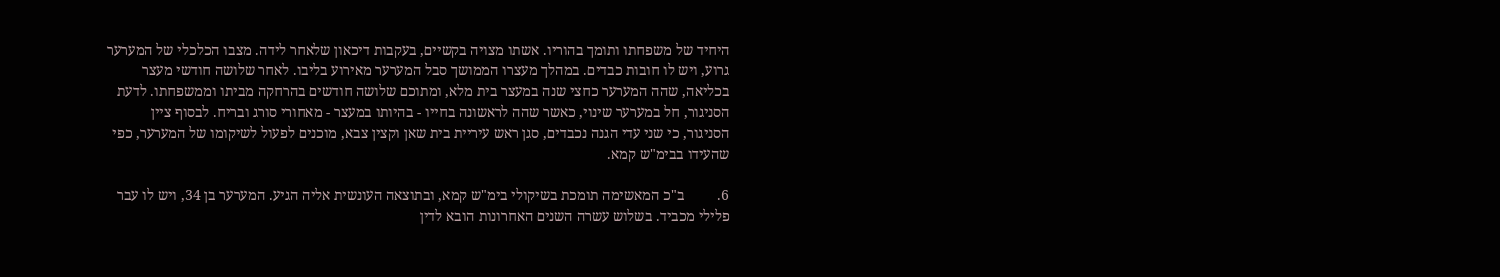היחיד של משפחתו ותומך בהוריו. אשתו מצויה בקשיים, בעקבות דיכאון שלאחר לידה. מצבו הכלכלי של המערער גרוע, ויש לו חובות כבדים. במהלך מעצרו הממושך סבל המערער מאירוע בליבו. לאחר שלושה חודשי מעצר בכליאה, שהה המערער כחצי שנה במעצר בית מלא, ומתוכם שלושה חודשים בהרחקה מביתו וממשפחתו. לדעת הסניגור, חל במערער שינוי, כאשר שהה לראשונה בחייו - בהיותו במעצר - מאחורי סורג ובריח. לבסוף ציין הסניגור, כי שני עדי הגנה נכבדים, סגן ראש עיריית בית שאן וקצין צבא, מוכנים לפעול לשיקומו של המערער, כפי שהעידו בבימ"ש קמא.

6.         ב"כ המאשימה תומכת בשיקולי בימ"ש קמא, ובתוצאה העונשית אליה הגיע. המערער בן 34, ויש לו עבר פלילי מכביד. בשלוש עשרה השנים האחרונות הובא לדין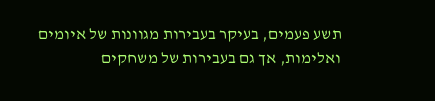תשע פעמים, בעיקר בעבירות מגוונות של איומים ואלימות, אך גם בעבירות של משחקים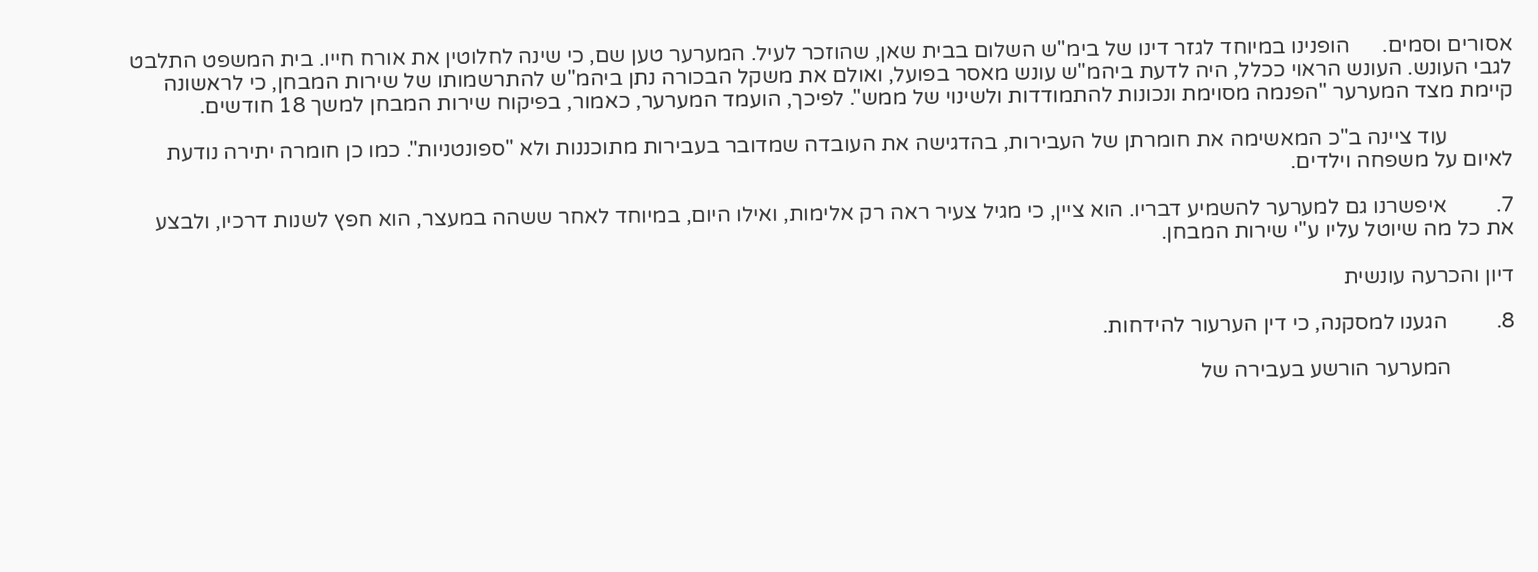אסורים וסמים.      הופנינו במיוחד לגזר דינו של בימ"ש השלום בבית שאן, שהוזכר לעיל. המערער טען שם, כי שינה לחלוטין את אורח חייו. בית המשפט התלבט לגבי העונש. העונש הראוי ככלל, היה לדעת ביהמ"ש עונש מאסר בפועל, ואולם את משקל הבכורה נתן ביהמ"ש להתרשמותו של שירות המבחן, כי לראשונה קיימת מצד המערער "הפנמה מסוימת ונכונות להתמודדות ולשינוי של ממש". לפיכך, הועמד המערער, כאמור, בפיקוח שירות המבחן למשך 18 חודשים.

            עוד ציינה ב"כ המאשימה את חומרתן של העבירות, בהדגישה את העובדה שמדובר בעבירות מתוכננות ולא "ספונטניות". כמו כן חומרה יתירה נודעת לאיום על משפחה וילדים.

7.         איפשרנו גם למערער להשמיע דבריו. הוא ציין, כי מגיל צעיר ראה רק אלימות, ואילו היום, במיוחד לאחר ששהה במעצר, הוא חפץ לשנות דרכיו, ולבצע את כל מה שיוטל עליו ע"י שירות המבחן.

דיון והכרעה עונשית

8.         הגענו למסקנה, כי דין הערעור להידחות.

            המערער הורשע בעבירה של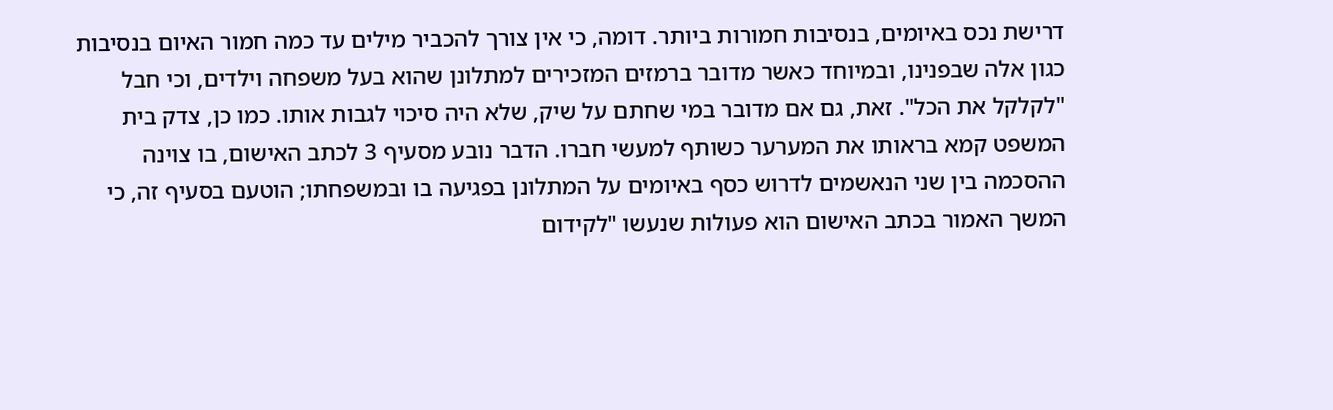דרישת נכס באיומים, בנסיבות חמורות ביותר. דומה, כי אין צורך להכביר מילים עד כמה חמור האיום בנסיבות כגון אלה שבפנינו, ובמיוחד כאשר מדובר ברמזים המזכירים למתלונן שהוא בעל משפחה וילדים, וכי חבל "לקלקל את הכל". זאת, גם אם מדובר במי שחתם על שיק, שלא היה סיכוי לגבות אותו. כמו כן, צדק בית המשפט קמא בראותו את המערער כשותף למעשי חברו. הדבר נובע מסעיף 3 לכתב האישום, בו צוינה ההסכמה בין שני הנאשמים לדרוש כסף באיומים על המתלונן בפגיעה בו ובמשפחתו; הוטעם בסעיף זה, כי המשך האמור בכתב האישום הוא פעולות שנעשו "לקידום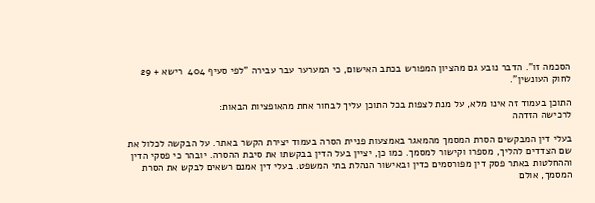הסכמה זו". הדבר נובע גם מהציון המפורש בכתב האישום, כי המערער עבר עבירה "לפי סעיף 404  רישא + 29 לחוק העונשין".

התוכן בעמוד זה אינו מלא, על מנת לצפות בכל התוכן עליך לבחור אחת מהאופציות הבאות:
לרכישה הזדהה

בעלי דין המבקשים הסרת המסמך מהמאגר באמצעות פניית הסרה בעמוד יצירת הקשר באתר. על הבקשה לכלול את שם הצדדים להליך, מספרו וקישור למסמך. כמו כן, יציין בעל הדין בבקשתו את סיבת ההסרה. יובהר כי פסקי הדין וההחלטות באתר פסק דין מפורסמים כדין ובאישור הנהלת בתי המשפט. בעלי דין אמנם רשאים לבקש את הסרת המסמך, אולם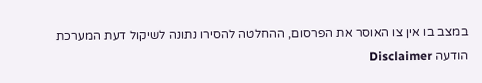במצב בו אין צו האוסר את הפרסום, ההחלטה להסירו נתונה לשיקול דעת המערכת
הודעה Disclaimer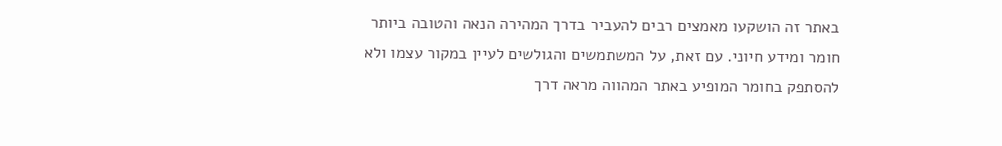באתר זה הושקעו מאמצים רבים להעביר בדרך המהירה הנאה והטובה ביותר חומר ומידע חיוני. עם זאת, על המשתמשים והגולשים לעיין במקור עצמו ולא להסתפק בחומר המופיע באתר המהווה מראה דרך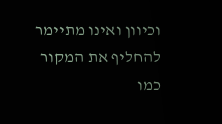וכיוון ואינו מתיימר להחליף את המקור כמו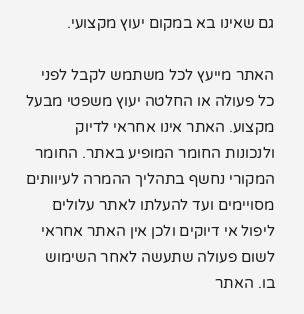גם שאינו בא במקום יעוץ מקצועי.

האתר מייעץ לכל משתמש לקבל לפני כל פעולה או החלטה יעוץ משפטי מבעל מקצוע. האתר אינו אחראי לדיוק ולנכונות החומר המופיע באתר. החומר המקורי נחשף בתהליך ההמרה לעיוותים מסויימים ועד להעלתו לאתר עלולים ליפול אי דיוקים ולכן אין האתר אחראי לשום פעולה שתעשה לאחר השימוש בו. האתר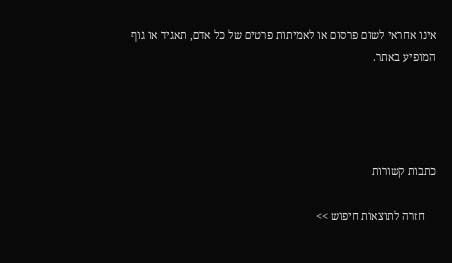אינו אחראי לשום פרסום או לאמיתות פרטים של כל אדם, תאגיד או גוף המופיע באתר.




כתבות קשורות

    חזרה לתוצאות חיפוש >>